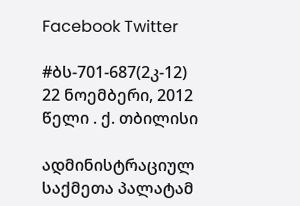Facebook Twitter

#ბს-701-687(2კ-12) 22 ნოემბერი, 2012 წელი . ქ. თბილისი

ადმინისტრაციულ საქმეთა პალატამ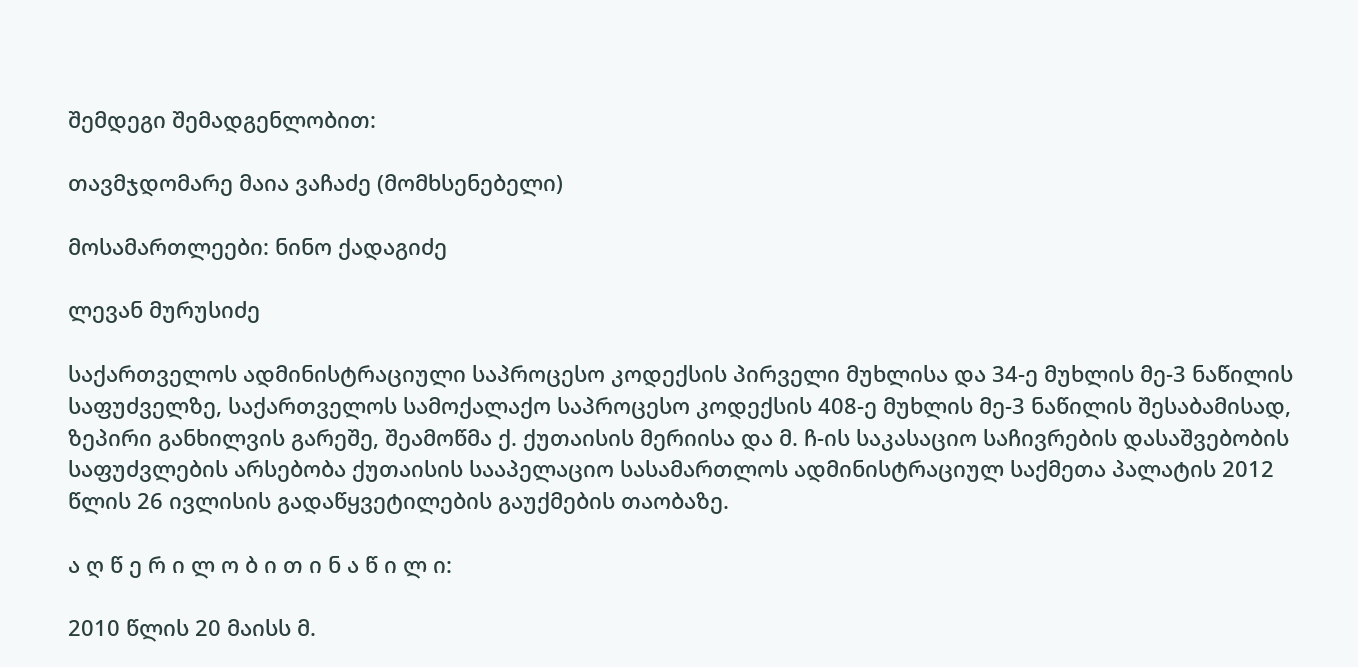შემდეგი შემადგენლობით:

თავმჯდომარე მაია ვაჩაძე (მომხსენებელი)

მოსამართლეები: ნინო ქადაგიძე

ლევან მურუსიძე

საქართველოს ადმინისტრაციული საპროცესო კოდექსის პირველი მუხლისა და 34-ე მუხლის მე-3 ნაწილის საფუძველზე, საქართველოს სამოქალაქო საპროცესო კოდექსის 408-ე მუხლის მე-3 ნაწილის შესაბამისად, ზეპირი განხილვის გარეშე, შეამოწმა ქ. ქუთაისის მერიისა და მ. ჩ-ის საკასაციო საჩივრების დასაშვებობის საფუძვლების არსებობა ქუთაისის სააპელაციო სასამართლოს ადმინისტრაციულ საქმეთა პალატის 2012 წლის 26 ივლისის გადაწყვეტილების გაუქმების თაობაზე.

ა ღ წ ე რ ი ლ ო ბ ი თ ი ნ ა წ ი ლ ი:

2010 წლის 20 მაისს მ.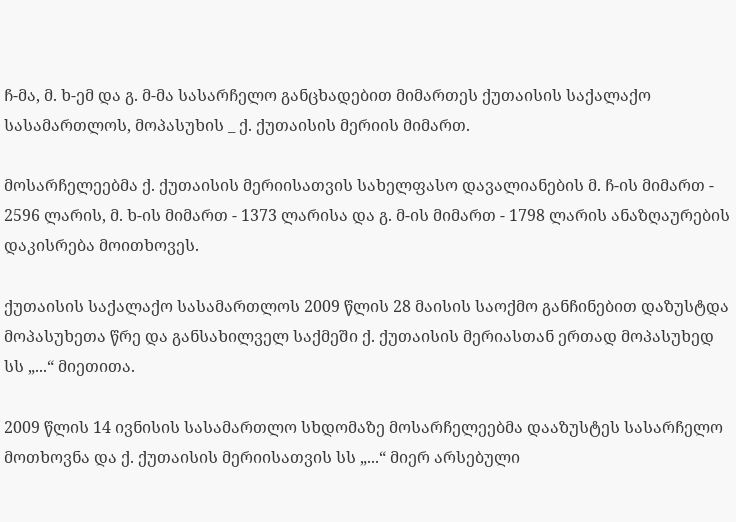ჩ-მა, მ. ხ-ემ და გ. მ-მა სასარჩელო განცხადებით მიმართეს ქუთაისის საქალაქო სასამართლოს, მოპასუხის _ ქ. ქუთაისის მერიის მიმართ.

მოსარჩელეებმა ქ. ქუთაისის მერიისათვის სახელფასო დავალიანების მ. ჩ-ის მიმართ - 2596 ლარის, მ. ხ-ის მიმართ - 1373 ლარისა და გ. მ-ის მიმართ - 1798 ლარის ანაზღაურების დაკისრება მოითხოვეს.

ქუთაისის საქალაქო სასამართლოს 2009 წლის 28 მაისის საოქმო განჩინებით დაზუსტდა მოპასუხეთა წრე და განსახილველ საქმეში ქ. ქუთაისის მერიასთან ერთად მოპასუხედ სს „...“ მიეთითა.

2009 წლის 14 ივნისის სასამართლო სხდომაზე მოსარჩელეებმა დააზუსტეს სასარჩელო მოთხოვნა და ქ. ქუთაისის მერიისათვის სს „...“ მიერ არსებული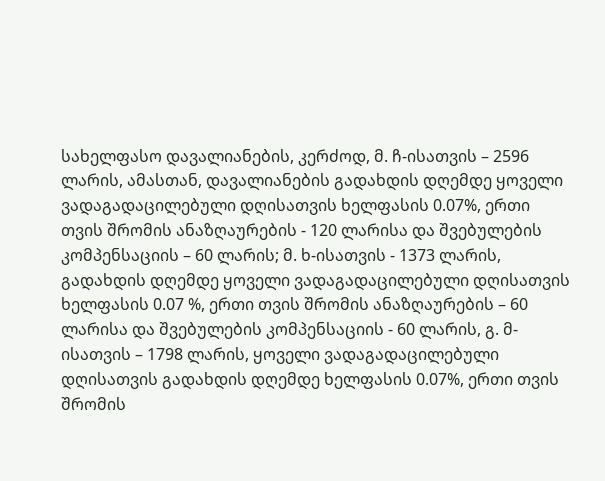სახელფასო დავალიანების, კერძოდ, მ. ჩ-ისათვის – 2596 ლარის, ამასთან, დავალიანების გადახდის დღემდე ყოველი ვადაგადაცილებული დღისათვის ხელფასის 0.07%, ერთი თვის შრომის ანაზღაურების - 120 ლარისა და შვებულების კომპენსაციის – 60 ლარის; მ. ხ-ისათვის - 1373 ლარის, გადახდის დღემდე ყოველი ვადაგადაცილებული დღისათვის ხელფასის 0.07 %, ერთი თვის შრომის ანაზღაურების – 60 ლარისა და შვებულების კომპენსაციის - 60 ლარის, გ. მ-ისათვის – 1798 ლარის, ყოველი ვადაგადაცილებული დღისათვის გადახდის დღემდე ხელფასის 0.07%, ერთი თვის შრომის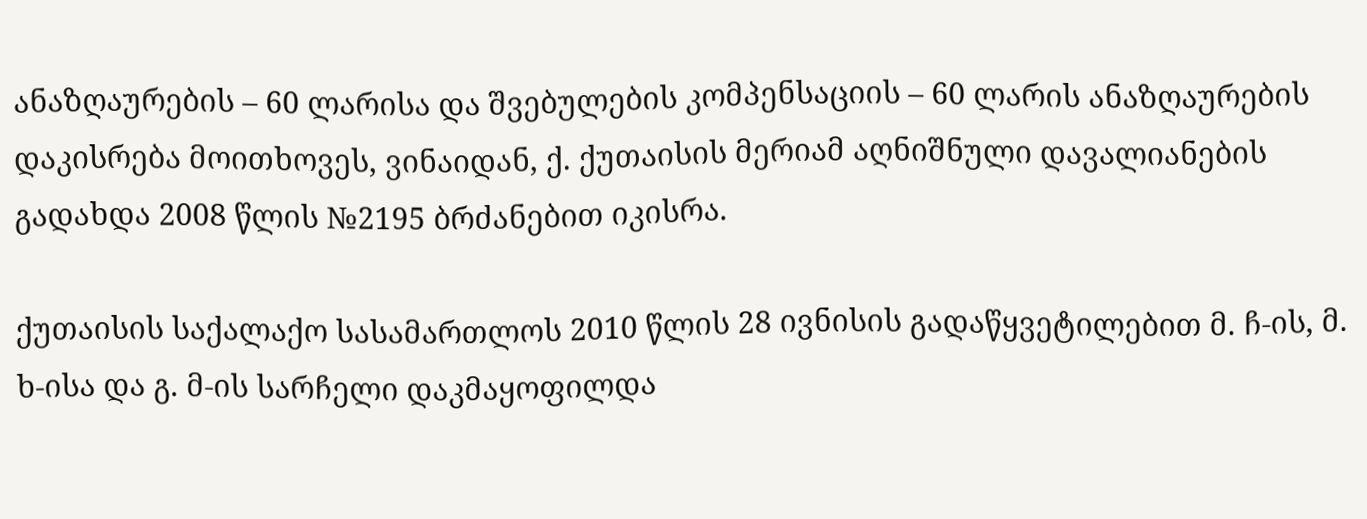ანაზღაურების – 60 ლარისა და შვებულების კომპენსაციის – 60 ლარის ანაზღაურების დაკისრება მოითხოვეს, ვინაიდან, ქ. ქუთაისის მერიამ აღნიშნული დავალიანების გადახდა 2008 წლის №2195 ბრძანებით იკისრა.

ქუთაისის საქალაქო სასამართლოს 2010 წლის 28 ივნისის გადაწყვეტილებით მ. ჩ-ის, მ. ხ-ისა და გ. მ-ის სარჩელი დაკმაყოფილდა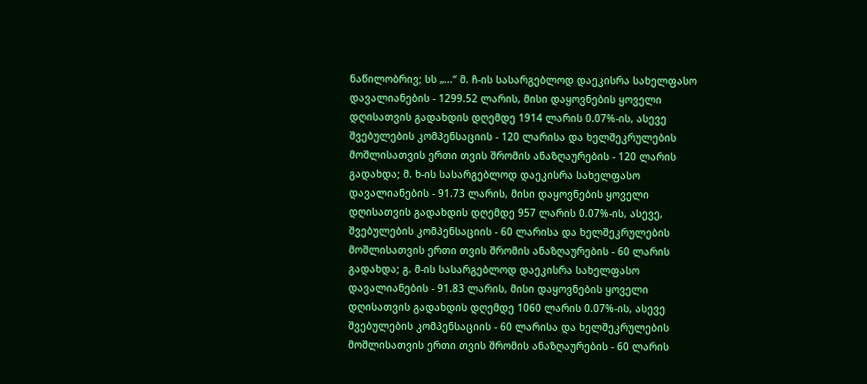ნაწილობრივ; სს „...“ მ. ჩ-ის სასარგებლოდ დაეკისრა სახელფასო დავალიანების - 1299.52 ლარის, მისი დაყოვნების ყოველი დღისათვის გადახდის დღემდე 1914 ლარის 0.07%-ის, ასევე შვებულების კომპენსაციის - 120 ლარისა და ხელშეკრულების მოშლისათვის ერთი თვის შრომის ანაზღაურების - 120 ლარის გადახდა; მ. ხ-ის სასარგებლოდ დაეკისრა სახელფასო დავალიანების - 91.73 ლარის, მისი დაყოვნების ყოველი დღისათვის გადახდის დღემდე 957 ლარის 0.07%-ის, ასევე, შვებულების კომპენსაციის - 60 ლარისა და ხელშეკრულების მოშლისათვის ერთი თვის შრომის ანაზღაურების - 60 ლარის გადახდა; გ. მ-ის სასარგებლოდ დაეკისრა სახელფასო დავალიანების - 91.83 ლარის, მისი დაყოვნების ყოველი დღისათვის გადახდის დღემდე 1060 ლარის 0.07%-ის, ასევე შვებულების კომპენსაციის - 60 ლარისა და ხელშეკრულების მოშლისათვის ერთი თვის შრომის ანაზღაურების - 60 ლარის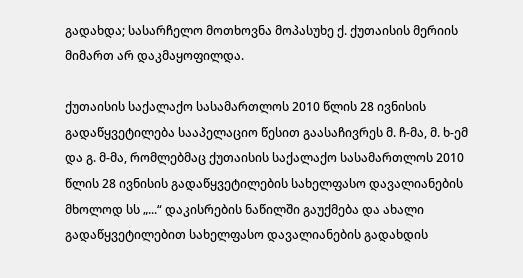გადახდა; სასარჩელო მოთხოვნა მოპასუხე ქ. ქუთაისის მერიის მიმართ არ დაკმაყოფილდა.

ქუთაისის საქალაქო სასამართლოს 2010 წლის 28 ივნისის გადაწყვეტილება სააპელაციო წესით გაასაჩივრეს მ. ჩ-მა, მ. ხ-ემ და გ. მ-მა, რომლებმაც ქუთაისის საქალაქო სასამართლოს 2010 წლის 28 ივნისის გადაწყვეტილების სახელფასო დავალიანების მხოლოდ სს „...“ დაკისრების ნაწილში გაუქმება და ახალი გადაწყვეტილებით სახელფასო დავალიანების გადახდის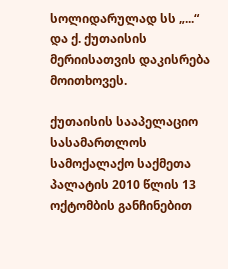სოლიდარულად სს „...“ და ქ. ქუთაისის მერიისათვის დაკისრება მოითხოვეს.

ქუთაისის სააპელაციო სასამართლოს სამოქალაქო საქმეთა პალატის 2010 წლის 13 ოქტომბის განჩინებით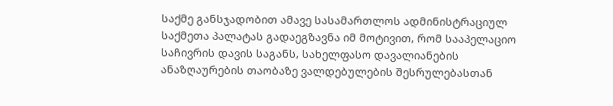საქმე განსჯადობით ამავე სასამართლოს ადმინისტრაციულ საქმეთა პალატას გადაეგზავნა იმ მოტივით, რომ სააპელაციო საჩივრის დავის საგანს, სახელფასო დავალიანების ანაზღაურების თაობაზე ვალდებულების შესრულებასთან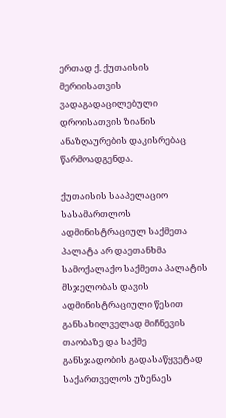ერთად ქ. ქუთაისის მერიისათვის ვადაგადაცილებული დროისათვის ზიანის ანაზღაურების დაკისრებაც წარმოადგენდა.

ქუთაისის სააპელაციო სასამართლოს ადმინისტრაციულ საქმეთა პალატა არ დაეთანხმა სამოქალაქო საქმეთა პალატის მსჯელობას დავის ადმინისტრაციული წესით განსახილველად მიჩნევის თაობაზე და საქმე განსჯადობის გადასაწყვეტად საქართველოს უზენაეს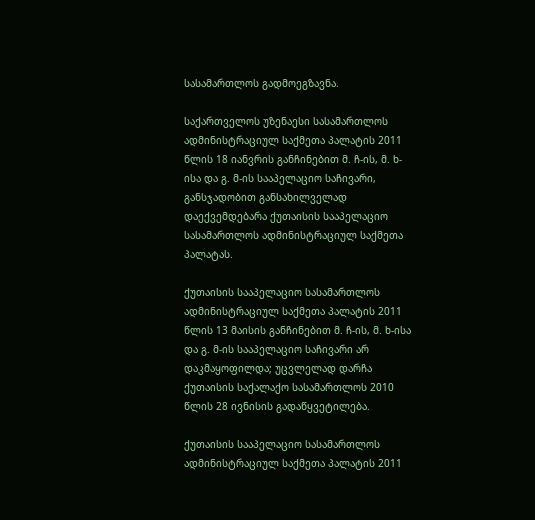სასამართლოს გადმოეგზავნა.

საქართველოს უზენაესი სასამართლოს ადმინისტრაციულ საქმეთა პალატის 2011 წლის 18 იანვრის განჩინებით მ. ჩ-ის, მ. ხ-ისა და გ. მ-ის სააპელაციო საჩივარი, განსჯადობით განსახილველად დაექვემდებარა ქუთაისის სააპელაციო სასამართლოს ადმინისტრაციულ საქმეთა პალატას.

ქუთაისის სააპელაციო სასამართლოს ადმინისტრაციულ საქმეთა პალატის 2011 წლის 13 მაისის განჩინებით მ. ჩ-ის, მ. ხ-ისა და გ. მ-ის სააპელაციო საჩივარი არ დაკმაყოფილდა; უცვლელად დარჩა ქუთაისის საქალაქო სასამართლოს 2010 წლის 28 ივნისის გადაწყვეტილება.

ქუთაისის სააპელაციო სასამართლოს ადმინისტრაციულ საქმეთა პალატის 2011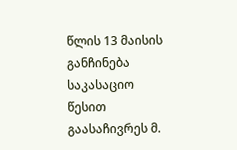წლის 13 მაისის განჩინება საკასაციო წესით გაასაჩივრეს მ.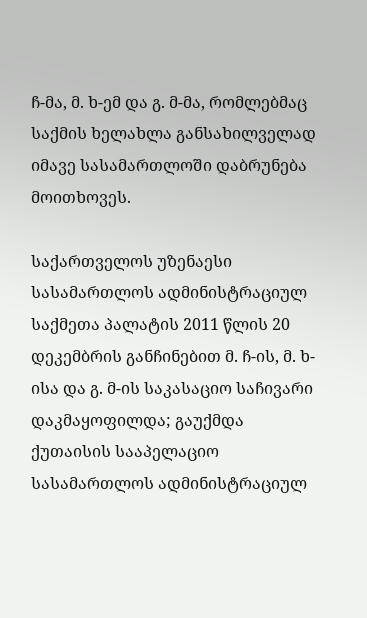ჩ-მა, მ. ხ-ემ და გ. მ-მა, რომლებმაც საქმის ხელახლა განსახილველად იმავე სასამართლოში დაბრუნება მოითხოვეს.

საქართველოს უზენაესი სასამართლოს ადმინისტრაციულ საქმეთა პალატის 2011 წლის 20 დეკემბრის განჩინებით მ. ჩ-ის, მ. ხ-ისა და გ. მ-ის საკასაციო საჩივარი დაკმაყოფილდა; გაუქმდა ქუთაისის სააპელაციო სასამართლოს ადმინისტრაციულ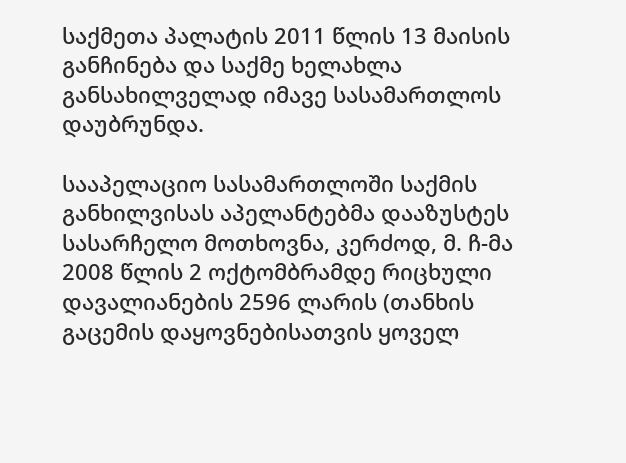საქმეთა პალატის 2011 წლის 13 მაისის განჩინება და საქმე ხელახლა განსახილველად იმავე სასამართლოს დაუბრუნდა.

სააპელაციო სასამართლოში საქმის განხილვისას აპელანტებმა დააზუსტეს სასარჩელო მოთხოვნა, კერძოდ, მ. ჩ-მა 2008 წლის 2 ოქტომბრამდე რიცხული დავალიანების 2596 ლარის (თანხის გაცემის დაყოვნებისათვის ყოველ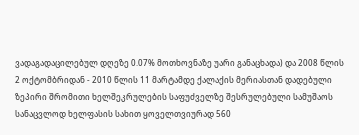ვადაგადაცილებულ დღეზე 0.07% მოთხოვნაზე უარი განაცხადა) და 2008 წლის 2 ოქტომბრიდან - 2010 წლის 11 მარტამდე ქალაქის მერიასთან დადებული ზეპირი შრომითი ხელშეკრულების საფუძველზე შესრულებული სამუშაოს სანაცვლოდ ხელფასის სახით ყოველთვიურად 560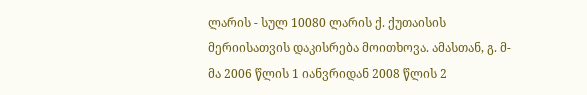ლარის - სულ 10080 ლარის ქ. ქუთაისის მერიისათვის დაკისრება მოითხოვა. ამასთან, გ. მ-მა 2006 წლის 1 იანვრიდან 2008 წლის 2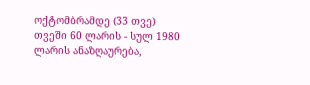ოქტომბრამდე (33 თვე) თვეში 60 ლარის - სულ 1980 ლარის ანაზღაურება,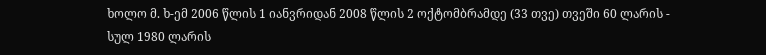ხოლო მ. ხ-ემ 2006 წლის 1 იანვრიდან 2008 წლის 2 ოქტომბრამდე (33 თვე) თვეში 60 ლარის - სულ 1980 ლარის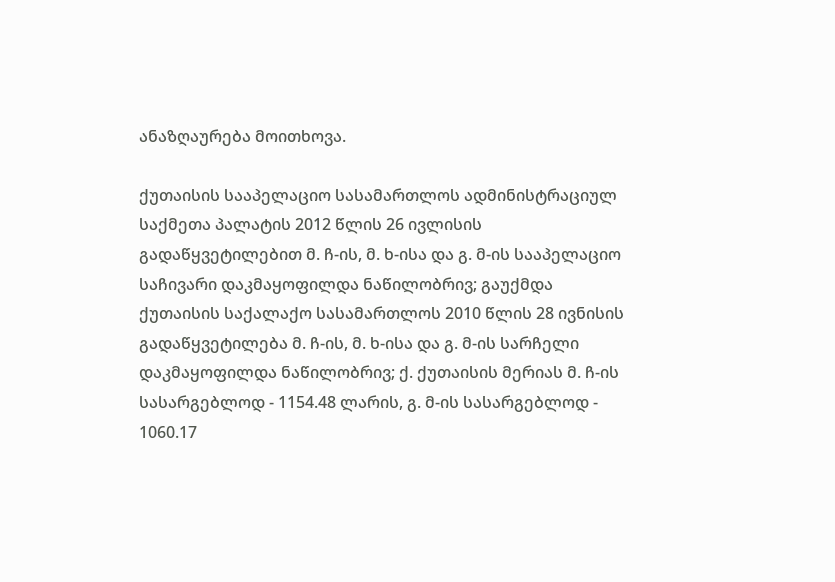ანაზღაურება მოითხოვა.

ქუთაისის სააპელაციო სასამართლოს ადმინისტრაციულ საქმეთა პალატის 2012 წლის 26 ივლისის გადაწყვეტილებით მ. ჩ-ის, მ. ხ-ისა და გ. მ-ის სააპელაციო საჩივარი დაკმაყოფილდა ნაწილობრივ; გაუქმდა ქუთაისის საქალაქო სასამართლოს 2010 წლის 28 ივნისის გადაწყვეტილება მ. ჩ-ის, მ. ხ-ისა და გ. მ-ის სარჩელი დაკმაყოფილდა ნაწილობრივ; ქ. ქუთაისის მერიას მ. ჩ-ის სასარგებლოდ - 1154.48 ლარის, გ. მ-ის სასარგებლოდ - 1060.17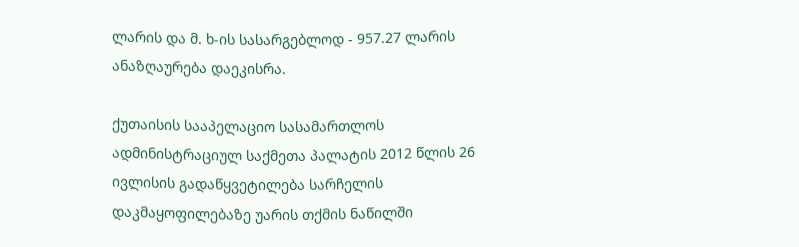ლარის და მ. ხ-ის სასარგებლოდ - 957.27 ლარის ანაზღაურება დაეკისრა.

ქუთაისის სააპელაციო სასამართლოს ადმინისტრაციულ საქმეთა პალატის 2012 წლის 26 ივლისის გადაწყვეტილება სარჩელის დაკმაყოფილებაზე უარის თქმის ნაწილში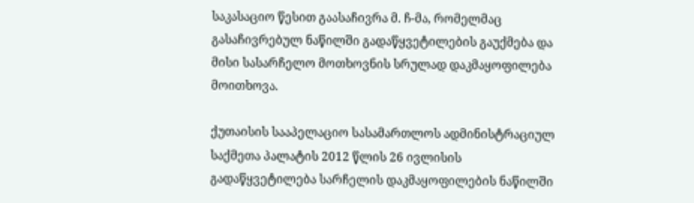საკასაციო წესით გაასაჩივრა მ. ჩ-მა, რომელმაც გასაჩივრებულ ნაწილში გადაწყვეტილების გაუქმება და მისი სასარჩელო მოთხოვნის სრულად დაკმაყოფილება მოითხოვა.

ქუთაისის სააპელაციო სასამართლოს ადმინისტრაციულ საქმეთა პალატის 2012 წლის 26 ივლისის გადაწყვეტილება სარჩელის დაკმაყოფილების ნაწილში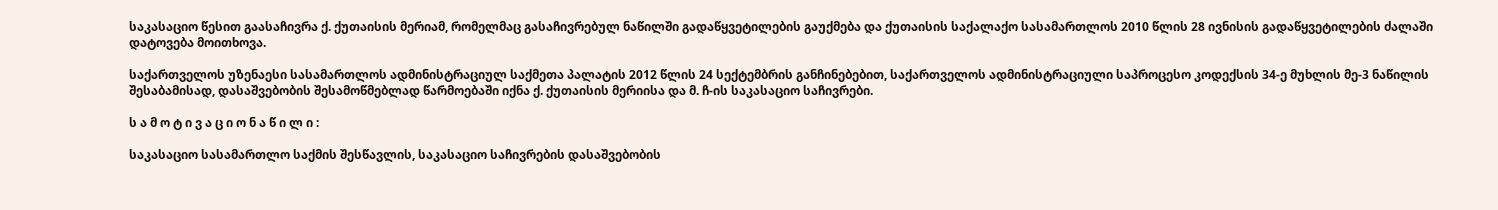საკასაციო წესით გაასაჩივრა ქ. ქუთაისის მერიამ, რომელმაც გასაჩივრებულ ნაწილში გადაწყვეტილების გაუქმება და ქუთაისის საქალაქო სასამართლოს 2010 წლის 28 ივნისის გადაწყვეტილების ძალაში დატოვება მოითხოვა.

საქართველოს უზენაესი სასამართლოს ადმინისტრაციულ საქმეთა პალატის 2012 წლის 24 სექტემბრის განჩინებებით, საქართველოს ადმინისტრაციული საპროცესო კოდექსის 34-ე მუხლის მე-3 ნაწილის შესაბამისად, დასაშვებობის შესამოწმებლად წარმოებაში იქნა ქ. ქუთაისის მერიისა და მ. ჩ-ის საკასაციო საჩივრები.

ს ა მ ო ტ ი ვ ა ც ი ო ნ ა წ ი ლ ი :

საკასაციო სასამართლო საქმის შესწავლის, საკასაციო საჩივრების დასაშვებობის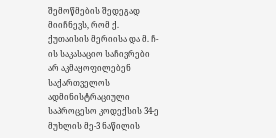შემოწმების შედეგად მიიჩნევს, რომ ქ. ქუთაისის მერიისა და მ. ჩ-ის საკასაციო საჩივრები არ აკმაყოფილებენ საქართველოს ადმინისტრაციული საპროცესო კოდექსის 34-ე მუხლის მე-3 ნაწილის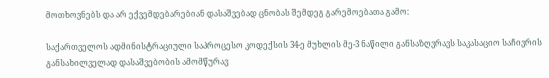მოთხოვნებს და არ ექვემდებარებიან დასაშვებად ცნობას შემდეგ გარემოებათა გამო:

საქართველოს ადმინისტრაციული საპროცესო კოდექსის 34-ე მუხლის მე-3 ნაწილი განსაზღვრავს საკასაციო საჩივრის განსახილველად დასაშვებობის ამომწურავ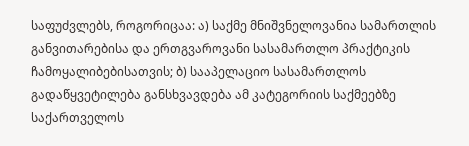საფუძვლებს, როგორიცაა: ა) საქმე მნიშვნელოვანია სამართლის განვითარებისა და ერთგვაროვანი სასამართლო პრაქტიკის ჩამოყალიბებისათვის; ბ) სააპელაციო სასამართლოს გადაწყვეტილება განსხვავდება ამ კატეგორიის საქმეებზე საქართველოს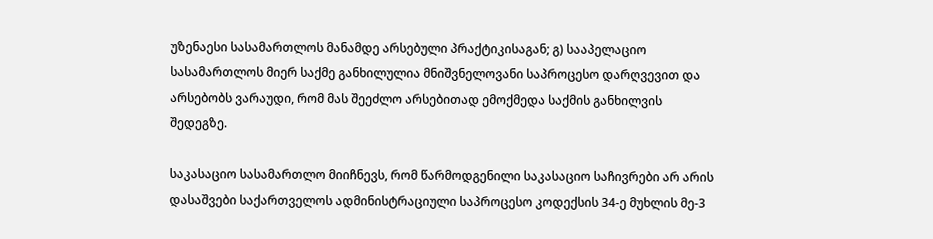უზენაესი სასამართლოს მანამდე არსებული პრაქტიკისაგან; გ) სააპელაციო სასამართლოს მიერ საქმე განხილულია მნიშვნელოვანი საპროცესო დარღვევით და არსებობს ვარაუდი, რომ მას შეეძლო არსებითად ემოქმედა საქმის განხილვის შედეგზე.

საკასაციო სასამართლო მიიჩნევს, რომ წარმოდგენილი საკასაციო საჩივრები არ არის დასაშვები საქართველოს ადმინისტრაციული საპროცესო კოდექსის 34-ე მუხლის მე-3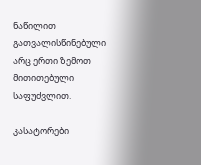ნაწილით გათვალისწინებული არც ერთი ზემოთ მითითებული საფუძვლით.

კასატორები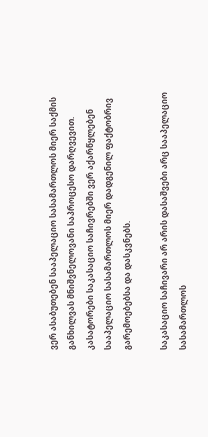ვერ ასაბუთებენ სააპელაციო სასამართლოს მიერ საქმის განხილვას მნიშვნელოვანი საპროცესო დარღვევით. კასატორები საკასაციო საჩივრებში ვერ აქარწყლებენ სააპელაციო სასამართლოს მიერ დადგენილ ფაქტობრივ გარემოებებსა და დასკვნებს.

საკასაციო საჩივარი არ არის დასაშვები არც სააპელაციო სასამართლოს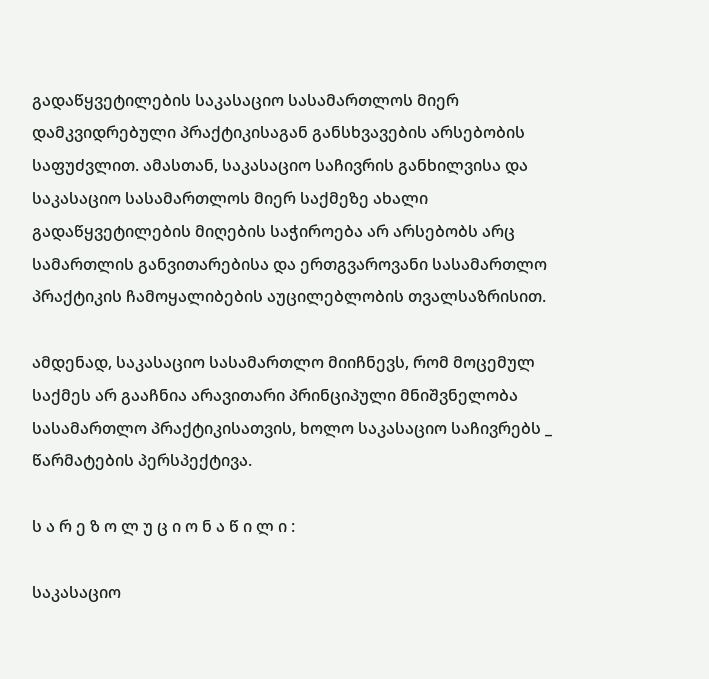გადაწყვეტილების საკასაციო სასამართლოს მიერ დამკვიდრებული პრაქტიკისაგან განსხვავების არსებობის საფუძვლით. ამასთან, საკასაციო საჩივრის განხილვისა და საკასაციო სასამართლოს მიერ საქმეზე ახალი გადაწყვეტილების მიღების საჭიროება არ არსებობს არც სამართლის განვითარებისა და ერთგვაროვანი სასამართლო პრაქტიკის ჩამოყალიბების აუცილებლობის თვალსაზრისით.

ამდენად, საკასაციო სასამართლო მიიჩნევს, რომ მოცემულ საქმეს არ გააჩნია არავითარი პრინციპული მნიშვნელობა სასამართლო პრაქტიკისათვის, ხოლო საკასაციო საჩივრებს _ წარმატების პერსპექტივა.

ს ა რ ე ზ ო ლ უ ც ი ო ნ ა წ ი ლ ი :

საკასაციო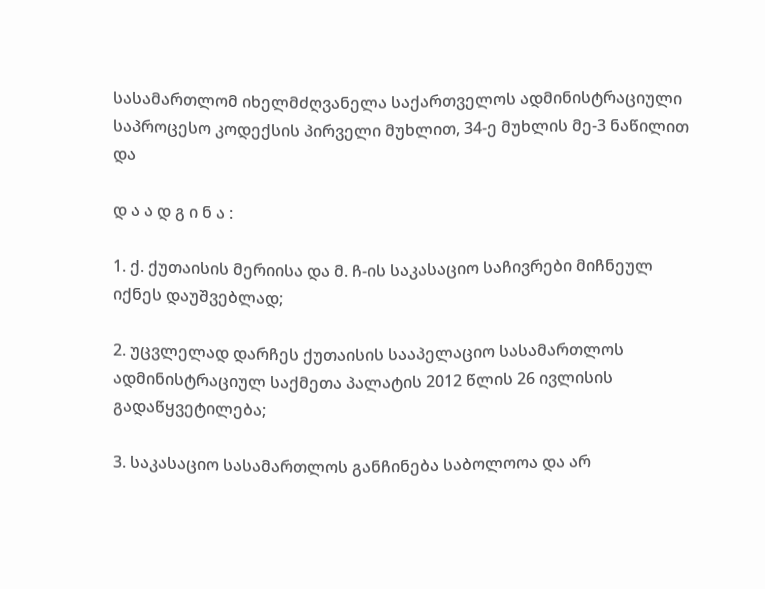სასამართლომ იხელმძღვანელა საქართველოს ადმინისტრაციული საპროცესო კოდექსის პირველი მუხლით, 34-ე მუხლის მე-3 ნაწილით და

დ ა ა დ გ ი ნ ა :

1. ქ. ქუთაისის მერიისა და მ. ჩ-ის საკასაციო საჩივრები მიჩნეულ იქნეს დაუშვებლად;

2. უცვლელად დარჩეს ქუთაისის სააპელაციო სასამართლოს ადმინისტრაციულ საქმეთა პალატის 2012 წლის 26 ივლისის გადაწყვეტილება;

3. საკასაციო სასამართლოს განჩინება საბოლოოა და არ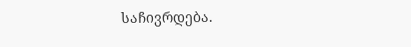საჩივრდება.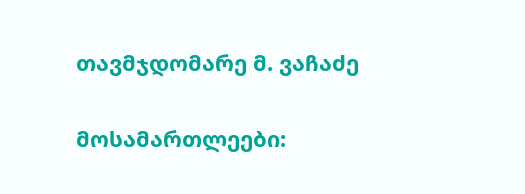თავმჯდომარე მ. ვაჩაძე

მოსამართლეები: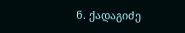ნ. ქადაგიძე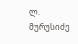ლ. მურუსიძე